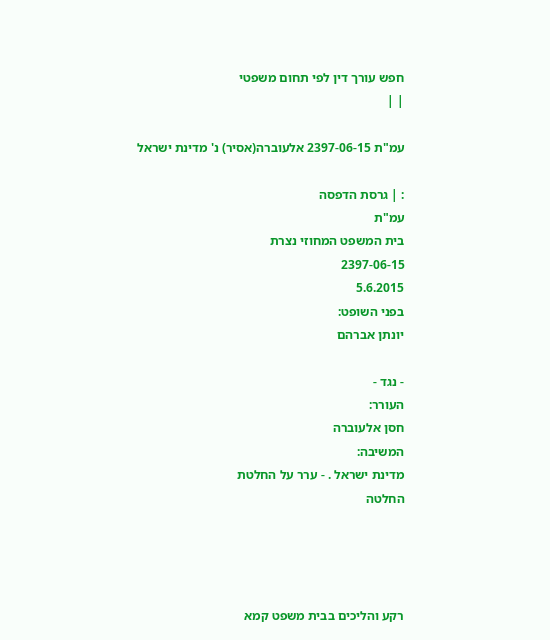חפש עורך דין לפי תחום משפטי
| |

עמ"ת 2397-06-15 אלעוברה(אסיר) נ' מדינת ישראל

: | גרסת הדפסה
עמ"ת
בית המשפט המחוזי נצרת
2397-06-15
5.6.2015
בפני השופט:
יונתן אברהם

- נגד -
העורר:
חסן אלעוברה
המשיבה:
מדינת ישראל . - ערר על החלטת
החלטה




רקע והליכים בבית משפט קמא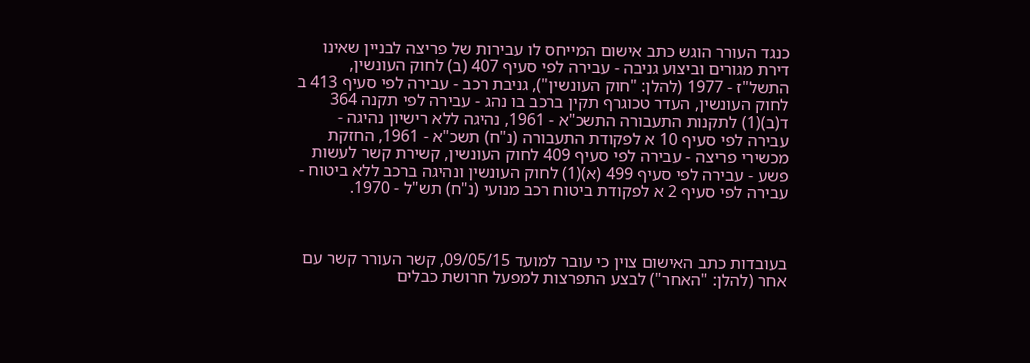כנגד העורר הוגש כתב אישום המייחס לו עבירות של פריצה לבניין שאינו דירת מגורים וביצוע גניבה - עבירה לפי סעיף 407 (ב) לחוק העונשין, התשל"ז - 1977 (להלן: "חוק העונשין"), גניבת רכב - עבירה לפי סעיף 413 ב לחוק העונשין, העדר טכוגרף תקין ברכב בו נהג - עבירה לפי תקנה 364 ד(ב)(1) לתקנות התעבורה התשכ"א - 1961, נהיגה ללא רישיון נהיגה - עבירה לפי סעיף 10 א לפקודת התעבורה (נ"ח) תשכ"א - 1961, החזקת מכשירי פריצה - עבירה לפי סעיף 409 לחוק העונשין, קשירת קשר לעשות פשע - עבירה לפי סעיף 499 (א)(1) לחוק העונשין ונהיגה ברכב ללא ביטוח - עבירה לפי סעיף 2 א לפקודת ביטוח רכב מנועי (נ"ח) תש"ל - 1970.



בעובדות כתב האישום צוין כי עובר למועד 09/05/15, קשר העורר קשר עם אחר (להלן: "האחר") לבצע התפרצות למפעל חרושת כבלים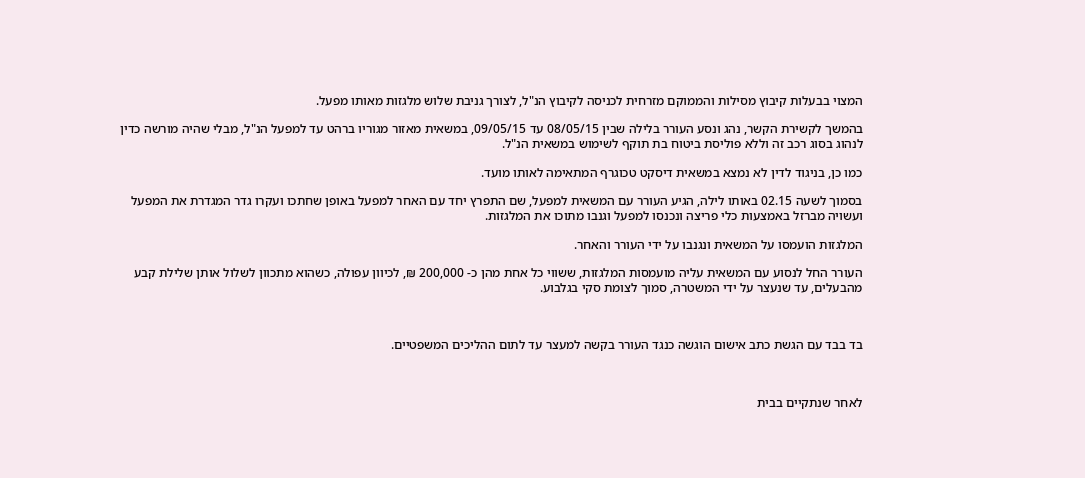המצוי בבעלות קיבוץ מסילות והממוקם מזרחית לכניסה לקיבוץ הנ"ל, לצורך גניבת שלוש מלגזות מאותו מפעל.

בהמשך לקשירת הקשר, נהג ונסע העורר בלילה שבין 08/05/15 עד 09/05/15, במשאית מאזור מגוריו ברהט עד למפעל הנ"ל, מבלי שהיה מורשה כדין לנהוג בסוג רכב זה וללא פוליסת ביטוח בת תוקף לשימוש במשאית הנ"ל.

כמו כן, בניגוד לדין לא נמצא במשאית דיסקט טכוגרף המתאימה לאותו מועד.

בסמוך לשעה 02.15 באותו לילה, הגיע העורר עם המשאית למפעל, שם התפרץ יחד עם האחר למפעל באופן שחתכו ועקרו גדר המגדרת את המפעל ועשויה מברזל באמצעות כלי פריצה ונכנסו למפעל וגנבו מתוכו את המלגזות.

המלגזות הועמסו על המשאית ונגנבו על ידי העורר והאחר.

העורר החל לנסוע עם המשאית עליה מועמסות המלגזות, ששווי כל אחת מהן כ- 200,000 ₪, לכיוון עפולה, כשהוא מתכוון לשלול אותן שלילת קבע מהבעלים, עד שנעצר על ידי המשטרה, סמוך לצומת סקי בגלבוע.



בד בבד עם הגשת כתב אישום הוגשה כנגד העורר בקשה למעצר עד לתום ההליכים המשפטיים.



לאחר שנתקיים בבית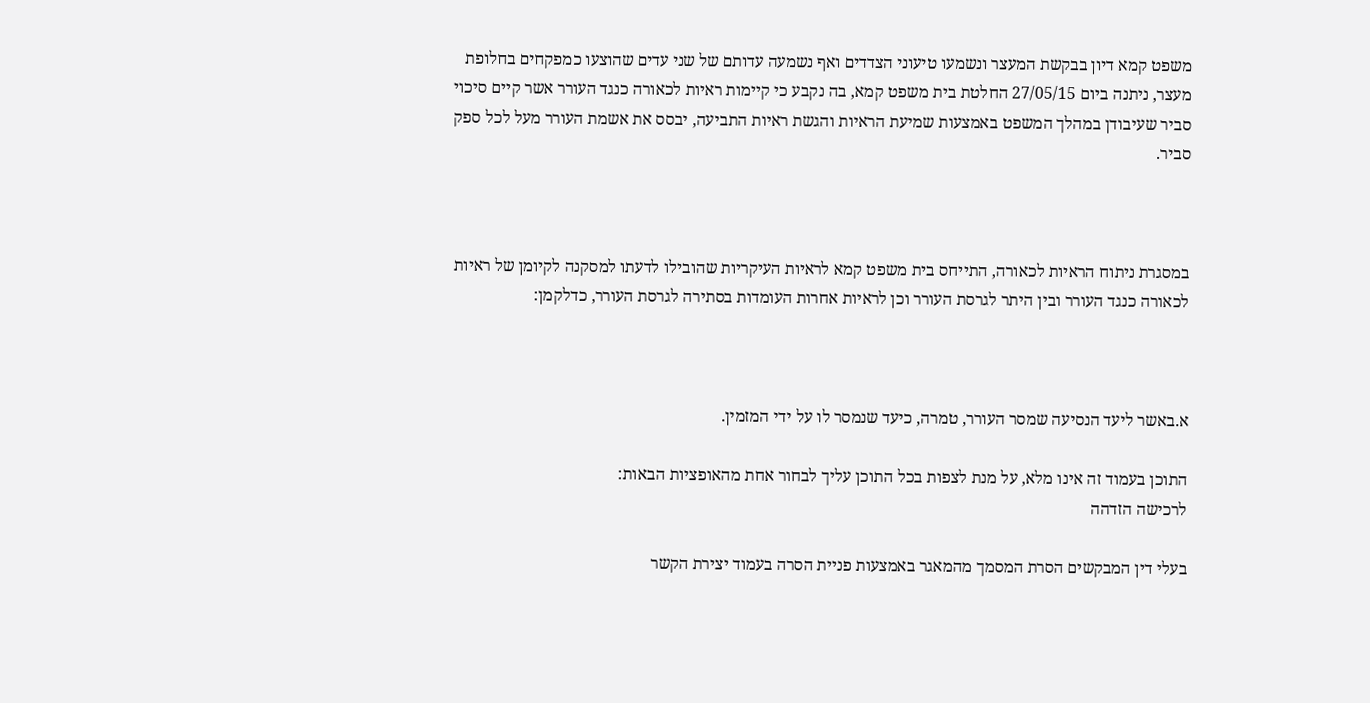משפט קמא דיון בבקשת המעצר ונשמעו טיעוני הצדדים ואף נשמעה עדותם של שני עדים שהוצעו כמפקחים בחלופת מעצר, ניתנה ביום 27/05/15 החלטת בית משפט קמא, בה נקבע כי קיימות ראיות לכאורה כנגד העורר אשר קיים סיכוי סביר שעיבודן במהלך המשפט באמצעות שמיעת הראיות והגשת ראיות התביעה, יבסס את אשמת העורר מעל לכל ספק סביר.



במסגרת ניתוח הראיות לכאורה, התייחס בית משפט קמא לראיות העיקריות שהובילו לדעתו למסקנה לקיומן של ראיות לכאורה כנגד העורר ובין היתר לגרסת העורר וכן לראיות אחרות העומדות בסתירה לגרסת העורר, כדלקמן:



א.באשר ליעד הנסיעה שמסר העורר, טמרה, כיעד שנמסר לו על ידי המזמין.

התוכן בעמוד זה אינו מלא, על מנת לצפות בכל התוכן עליך לבחור אחת מהאופציות הבאות:
לרכישה הזדהה

בעלי דין המבקשים הסרת המסמך מהמאגר באמצעות פניית הסרה בעמוד יצירת הקשר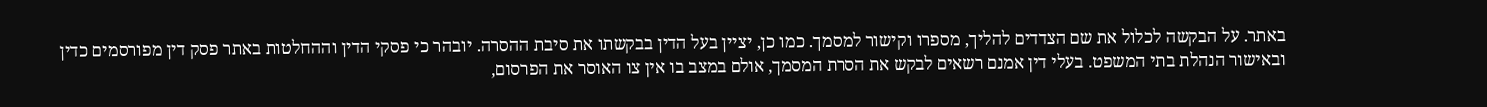באתר. על הבקשה לכלול את שם הצדדים להליך, מספרו וקישור למסמך. כמו כן, יציין בעל הדין בבקשתו את סיבת ההסרה. יובהר כי פסקי הדין וההחלטות באתר פסק דין מפורסמים כדין ובאישור הנהלת בתי המשפט. בעלי דין אמנם רשאים לבקש את הסרת המסמך, אולם במצב בו אין צו האוסר את הפרסום,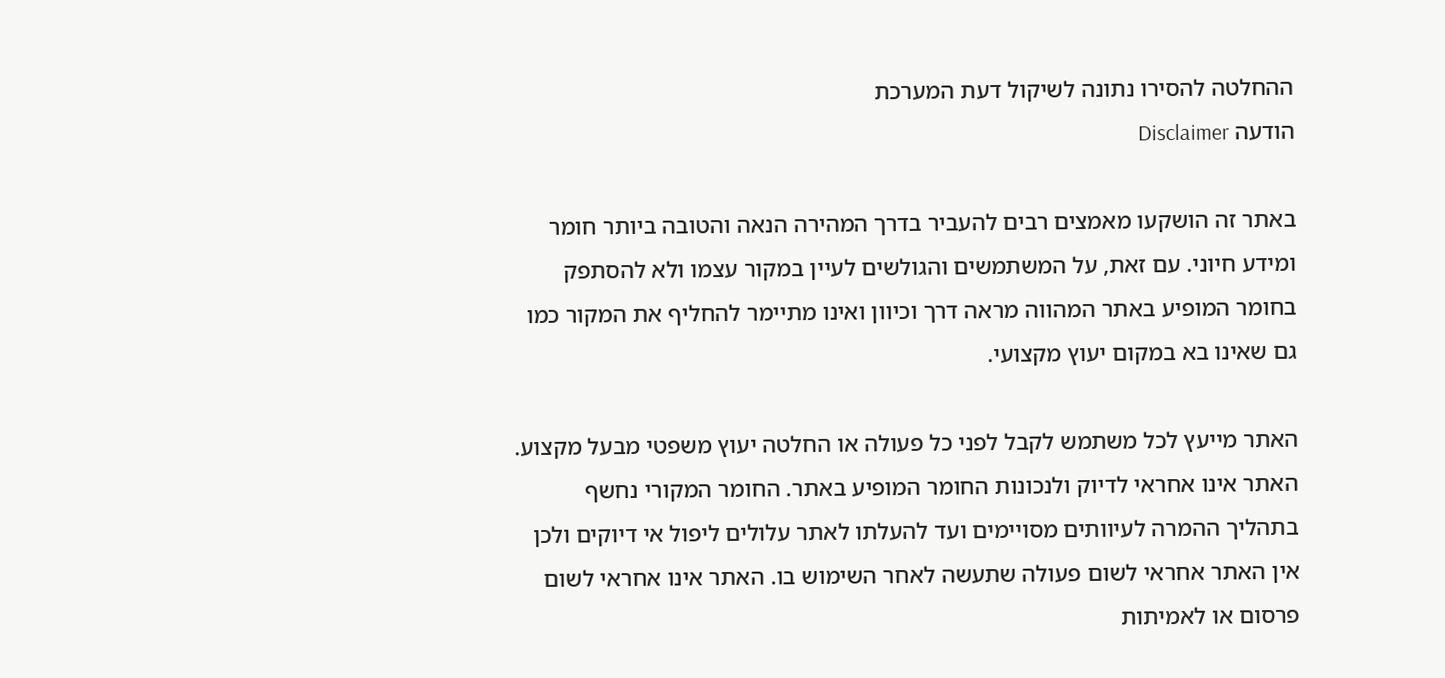ההחלטה להסירו נתונה לשיקול דעת המערכת
הודעה Disclaimer

באתר זה הושקעו מאמצים רבים להעביר בדרך המהירה הנאה והטובה ביותר חומר ומידע חיוני. עם זאת, על המשתמשים והגולשים לעיין במקור עצמו ולא להסתפק בחומר המופיע באתר המהווה מראה דרך וכיוון ואינו מתיימר להחליף את המקור כמו גם שאינו בא במקום יעוץ מקצועי.

האתר מייעץ לכל משתמש לקבל לפני כל פעולה או החלטה יעוץ משפטי מבעל מקצוע. האתר אינו אחראי לדיוק ולנכונות החומר המופיע באתר. החומר המקורי נחשף בתהליך ההמרה לעיוותים מסויימים ועד להעלתו לאתר עלולים ליפול אי דיוקים ולכן אין האתר אחראי לשום פעולה שתעשה לאחר השימוש בו. האתר אינו אחראי לשום פרסום או לאמיתות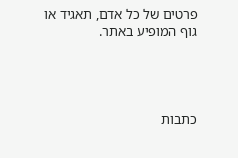פרטים של כל אדם, תאגיד או גוף המופיע באתר.




כתבות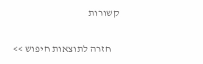קשורות

    חזרה לתוצאות חיפוש >>